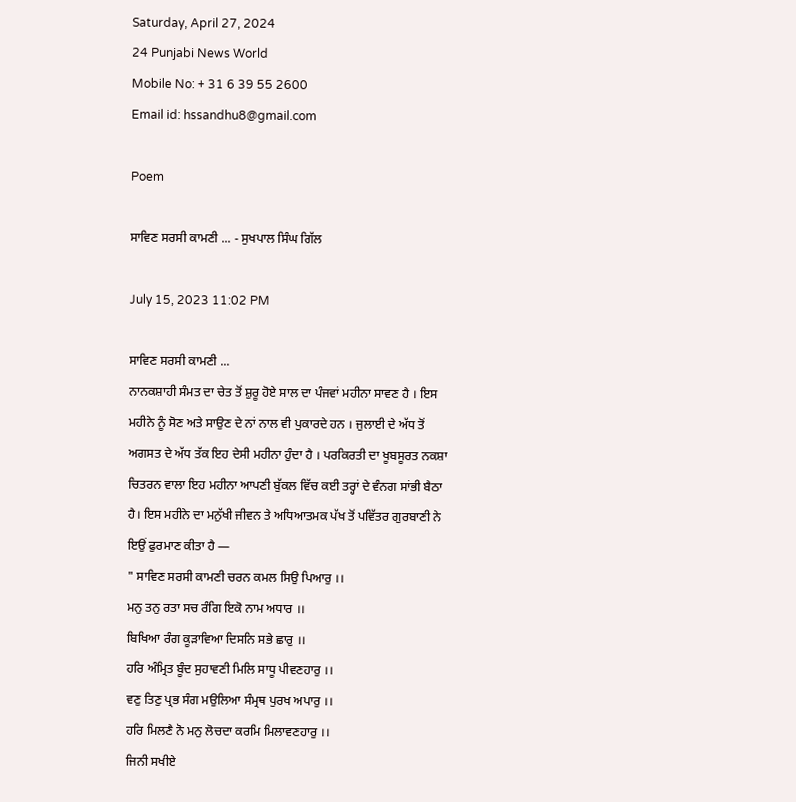Saturday, April 27, 2024
24 Punjabi News World
Mobile No: + 31 6 39 55 2600
Email id: hssandhu8@gmail.com

Poem

ਸਾਵਿਣ ਸਰਸੀ ਕਾਮਣੀ ... - ਸੁਖਪਾਲ ਸਿੰਘ ਗਿੱਲ

July 15, 2023 11:02 PM

ਸਾਵਿਣ ਸਰਸੀ ਕਾਮਣੀ ...
ਨਾਨਕਸ਼ਾਹੀ ਸੰਮਤ ਦਾ ਚੇਤ ਤੋਂ ਸ਼ੁਰੂ ਹੋਏ ਸਾਲ ਦਾ ਪੰਜਵਾਂ ਮਹੀਨਾ ਸਾਵਣ ਹੈ । ਇਸ
ਮਹੀਨੇ ਨੂੰ ਸੋਣ ਅਤੇ ਸਾਉਣ ਦੇ ਨਾਂ ਨਾਲ ਵੀ ਪੁਕਾਰਦੇ ਹਨ । ਜੁਲਾਈ ਦੇ ਅੱਧ ਤੋਂ
ਅਗਸਤ ਦੇ ਅੱਧ ਤੱਕ ਇਹ ਦੇਸੀ ਮਹੀਨਾ ਹੁੰਦਾ ਹੈ । ਪਰਕਿਰਤੀ ਦਾ ਖੂਬਸੂਰਤ ਨਕਸ਼ਾ
ਚਿਤਰਨ ਵਾਲਾ ਇਹ ਮਹੀਨਾ ਆਪਣੀ ਬੁੱਕਲ ਵਿੱਚ ਕਈ ਤਰ੍ਹਾਂ ਦੇ ਵੰਨਗ ਸਾਂਭੀ ਬੈਠਾ
ਹੈ। ਇਸ ਮਹੀਨੇ ਦਾ ਮਨੁੱਖੀ ਜੀਵਨ ਤੇ ਅਧਿਆਤਮਕ ਪੱਖ ਤੋਂ ਪਵਿੱਤਰ ਗੁਰਬਾਣੀ ਨੇ
ਇਉਂ ਫੁਰਮਾਣ ਕੀਤਾ ਹੈ —
" ਸਾਵਿਣ ਸਰਸੀ ਕਾਮਣੀ ਚਰਨ ਕਮਲ ਸਿਉ ਪਿਆਰੁ ।।
ਮਨੁ ਤਨੁ ਰਤਾ ਸਚ ਰੰਗਿ ਇਕੋ ਨਾਮ ਅਧਾਰ ।।
ਬਿਖਿਆ ਰੰਗ ਕੂੜਾਵਿਆ ਦਿਸਨਿ ਸਭੇ ਛਾਰੁ ।।
ਹਰਿ ਅੰਮ੍ਰਿਤ ਬੂੰਦ ਸੁਹਾਵਣੀ ਮਿਲਿ ਸਾਧੂ ਪੀਵਣਹਾਰੁ ।।
ਵਣੁ ਤਿਣੁ ਪ੍ਰਭ ਸੰਗ ਮਉਲਿਆ ਸੰਮ੍ਰਥ ਪੁਰਖ ਅਪਾਰੁ ।।
ਹਰਿ ਮਿਲਣੈ ਨੋ ਮਨੁ ਲੋਚਦਾ ਕਰਮਿ ਮਿਲਾਵਣਹਾਰੁ ।।
ਜਿਨੀ ਸਖੀਏ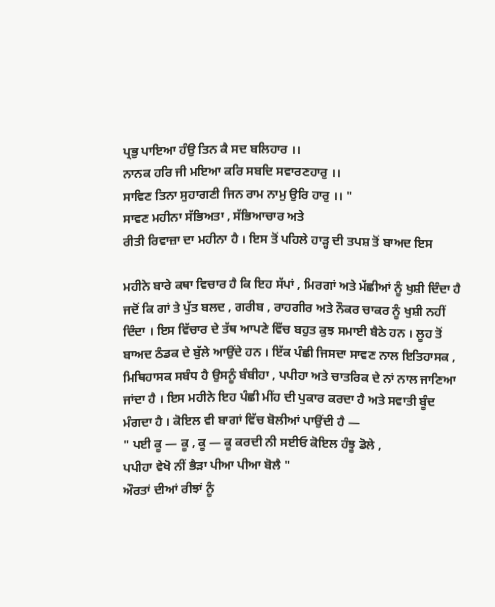ਪ੍ਰਭੁ ਪਾਇਆ ਹੰਉ ਤਿਨ ਕੈ ਸਦ ਬਲਿਹਾਰ ।।
ਨਾਨਕ ਹਰਿ ਜੀ ਮਇਆ ਕਰਿ ਸਬਦਿ ਸਵਾਰਣਹਾਰੁ ।।
ਸਾਵਿਣ ਤਿਨਾ ਸੁਹਾਗਣੀ ਜਿਨ ਰਾਮ ਨਾਮੁ ਉਰਿ ਹਾਰੁ ।। "
ਸਾਵਣ ਮਹੀਨਾ ਸੱਭਿਅਤਾ , ਸੱਭਿਆਚਾਰ ਅਤੇ
ਰੀਤੀ ਰਿਵਾਜ਼ਾ ਦਾ ਮਹੀਨਾ ਹੈ । ਇਸ ਤੋਂ ਪਹਿਲੇ ਹਾੜ੍ਹ ਦੀ ਤਪਸ਼ ਤੋਂ ਬਾਅਦ ਇਸ

ਮਹੀਨੇ ਬਾਰੇ ਕਥਾ ਵਿਚਾਰ ਹੈ ਕਿ ਇਹ ਸੱਪਾਂ , ਮਿਰਗਾਂ ਅਤੇ ਮੱਛੀਆਂ ਨੂੰ ਖੁਸ਼ੀ ਦਿੰਦਾ ਹੈ
ਜਦੋਂ ਕਿ ਗਾਂ ਤੇ ਪੁੱਤ ਬਲਦ , ਗਰੀਬ , ਰਾਹਗੀਰ ਅਤੇ ਨੌਕਰ ਚਾਕਰ ਨੂੰ ਖੁਸ਼ੀ ਨਹੀਂ
ਦਿੰਦਾ । ਇਸ ਵਿੱਚਾਰ ਦੇ ਤੱਥ ਆਪਣੇ ਵਿੱਚ ਬਹੁਤ ਕੁਝ ਸਮਾਈ ਬੈਠੇ ਹਨ । ਲੂਹ ਤੋਂ
ਬਾਅਦ ਠੰਡਕ ਦੇ ਬੁੱਲੇ ਆਉਂਦੇ ਹਨ । ਇੱਕ ਪੰਛੀ ਜਿਸਦਾ ਸਾਵਣ ਨਾਲ ਇਤਿਹਾਸਕ ,
ਮਿਥਿਹਾਸਕ ਸਬੰਧ ਹੈ ਉਸਨੂੰ ਬੰਬੀਹਾ , ਪਪੀਹਾ ਅਤੇ ਚਾਤਰਿਕ ਦੇ ਨਾਂ ਨਾਲ ਜਾਣਿਆ
ਜਾਂਦਾ ਹੈ । ਇਸ ਮਹੀਨੇ ਇਹ ਪੰਛੀ ਮੀਂਹ ਦੀ ਪੁਕਾਰ ਕਰਦਾ ਹੈ ਅਤੇ ਸਵਾਤੀ ਬੂੰਦ
ਮੰਗਦਾ ਹੈ । ਕੋਇਲ ਵੀ ਬਾਗਾਂ ਵਿੱਚ ਬੋਲੀਆਂ ਪਾਉਂਦੀ ਹੈ —
" ਪਈ ਕੂ — ਕੂ , ਕੂ — ਕੂ ਕਰਦੀ ਨੀ ਸਈਓ ਕੋਇਲ ਹੰਝੂ ਡੋਲੇ ,
ਪਪੀਹਾ ਵੇਖੋ ਨੀਂ ਭੈੜਾ ਪੀਆ ਪੀਆ ਬੋਲੈ "
ਔਰਤਾਂ ਦੀਆਂ ਰੀਝਾਂ ਨੂੰ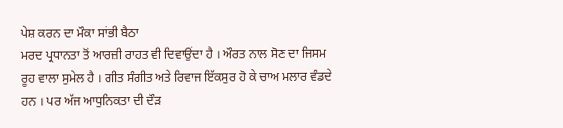ਪੇਸ਼ ਕਰਨ ਦਾ ਮੌਕਾ ਸਾਂਭੀ ਬੈਠਾ
ਮਰਦ ਪ੍ਰਧਾਨਤਾ ਤੋਂ ਆਰਜ਼ੀ ਰਾਹਤ ਵੀ ਦਿਵਾਉਂਦਾ ਹੈ । ਔਰਤ ਨਾਲ ਸੋਣ ਦਾ ਜਿਸਮ
ਰੂਹ ਵਾਲਾ ਸੁਮੇਲ ਹੈ । ਗੀਤ ਸੰਗੀਤ ਅਤੇ ਰਿਵਾਜ ਇੱਕਸੁਰ ਹੋ ਕੇ ਚਾਅ ਮਲਾਰ ਵੰਡਦੇ
ਹਨ । ਪਰ ਅੱਜ ਆਧੁਨਿਕਤਾ ਦੀ ਦੌੜ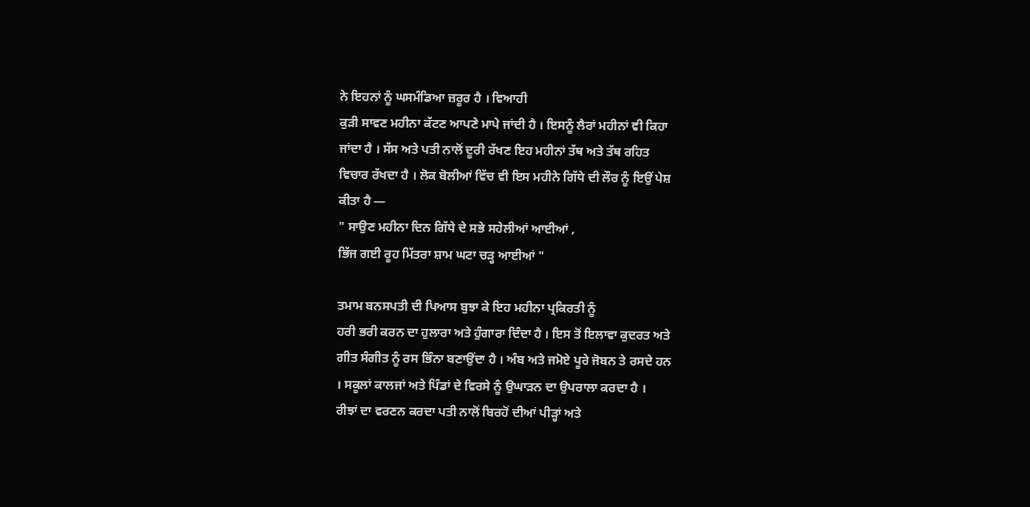ਨੇ ਇਹਨਾਂ ਨੂੰ ਘਸਮੰਡਿਆ ਜ਼ਰੂਰ ਹੈ । ਵਿਆਹੀ
ਕੁੜੀ ਸਾਵਣ ਮਹੀਨਾ ਕੱਟਣ ਆਪਣੇ ਮਾਪੇ ਜਾਂਦੀ ਹੈ । ਇਸਨੂੰ ਲੈਰਾਂ ਮਹੀਨਾਂ ਵੀ ਕਿਹਾ
ਜਾਂਦਾ ਹੈ । ਸੱਸ ਅਤੇ ਪਤੀ ਨਾਲੋਂ ਦੂਰੀ ਰੱਖਣ ਇਹ ਮਹੀਨਾਂ ਤੱਥ ਅਤੇ ਤੱਥ ਰਹਿਤ
ਵਿਚਾਰ ਰੱਖਦਾ ਹੈ । ਲੋਕ ਬੋਲੀਆਂ ਵਿੱਚ ਵੀ ਇਸ ਮਹੀਨੇ ਗਿੱਧੇ ਦੀ ਲੌਰ ਨੂੰ ਇਉਂ ਪੇਸ਼
ਕੀਤਾ ਹੈ —
" ਸਾਉਣ ਮਹੀਨਾ ਦਿਨ ਗਿੱਧੇ ਦੇ ਸਭੇ ਸਹੇਲੀਆਂ ਆਈਆਂ ,
ਭਿੱਜ ਗਈ ਰੂਹ ਮਿੱਤਰਾ ਸ਼ਾਮ ਘਟਾ ਚੜ੍ਹ ਆਈਆਂ "

ਤਮਾਮ ਬਨਸਪਤੀ ਦੀ ਪਿਆਸ ਬੁਝਾ ਕੇ ਇਹ ਮਹੀਨਾ ਪ੍ਰਕਿਰਤੀ ਨੂੰ
ਹਰੀ ਭਰੀ ਕਰਨ ਦਾ ਹੁਲਾਰਾ ਅਤੇ ਹੁੰਗਾਰਾ ਦਿੰਦਾ ਹੈ । ਇਸ ਤੋਂ ਇਲਾਵਾ ਕੁਦਰਤ ਅਤੇ
ਗੀਤ ਸੰਗੀਤ ਨੂੰ ਰਸ ਭਿੰਨਾ ਬਣਾਉਂਦਾ ਹੈ । ਅੰਬ ਅਤੇ ਜਮੋਏ ਪੂਰੇ ਜੋਬਨ ਤੇ ਰਸਦੇ ਹਨ
। ਸਕੂਲਾਂ ਕਾਲਜਾਂ ਅਤੇ ਪਿੰਡਾਂ ਦੇ ਵਿਰਸੇ ਨੂੰ ਉਘਾੜਨ ਦਾ ਉਪਰਾਲਾ ਕਰਦਾ ਹੈ ।
ਰੀਝਾਂ ਦਾ ਵਰਣਨ ਕਰਦਾ ਪਤੀ ਨਾਲੋਂ ਬਿਰਹੋਂ ਦੀਆਂ ਪੀੜ੍ਹਾਂ ਅਤੇ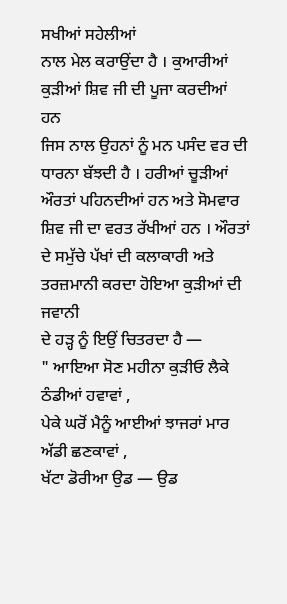ਸਖੀਆਂ ਸਹੇਲੀਆਂ
ਨਾਲ ਮੇਲ ਕਰਾਉਂਦਾ ਹੈ । ਕੁਆਰੀਆਂ ਕੁੜੀਆਂ ਸ਼ਿਵ ਜੀ ਦੀ ਪੂਜਾ ਕਰਦੀਆਂ ਹਨ
ਜਿਸ ਨਾਲ ਉਹਨਾਂ ਨੂੰ ਮਨ ਪਸੰਦ ਵਰ ਦੀ ਧਾਰਨਾ ਬੱਝਦੀ ਹੈ । ਹਰੀਆਂ ਚੂੜੀਆਂ
ਔਰਤਾਂ ਪਹਿਨਦੀਆਂ ਹਨ ਅਤੇ ਸੋਮਵਾਰ ਸ਼ਿਵ ਜੀ ਦਾ ਵਰਤ ਰੱਖੀਆਂ ਹਨ । ਔਰਤਾਂ
ਦੇ ਸਮੁੱਚੇ ਪੱਖਾਂ ਦੀ ਕਲਾਕਾਰੀ ਅਤੇ ਤਰਜ਼ਮਾਨੀ ਕਰਦਾ ਹੋਇਆ ਕੁੜੀਆਂ ਦੀ ਜਵਾਨੀ
ਦੇ ਹੜ੍ਹ ਨੂੰ ਇਉਂ ਚਿਤਰਦਾ ਹੈ —
" ਆਇਆ ਸੋਣ ਮਹੀਨਾ ਕੁੜੀਓ ਲੈਕੇ ਠੰਡੀਆਂ ਹਵਾਵਾਂ ,
ਪੇਕੇ ਘਰੋਂ ਮੈਨੂੰ ਆਈਆਂ ਝਾਜਰਾਂ ਮਾਰ ਅੱਡੀ ਛਣਕਾਵਾਂ ,
ਖੱਟਾ ਡੋਰੀਆ ਉਡ — ਉਡ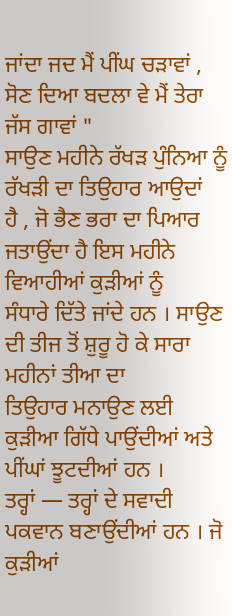ਜਾਂਦਾ ਜਦ ਮੈਂ ਪੀਂਘ ਚੜਾਵਾਂ ,
ਸੋਣ ਦਿਆ ਬਦਲਾ ਵੇ ਮੈਂ ਤੇਰਾ ਜੱਸ ਗਾਵਾਂ "
ਸਾਉਣ ਮਹੀਨੇ ਰੱਖੜ ਪੁੰਨਿਆ ਨੂੰ ਰੱਖੜੀ ਦਾ ਤਿਉਹਾਰ ਆਉਦਾਂ
ਹੈ , ਜੋ ਭੈਣ ਭਰਾ ਦਾ ਪਿਆਰ ਜਤਾਉਂਦਾ ਹੈ ਇਸ ਮਹੀਨੇ ਵਿਆਹੀਆਂ ਕੁੜੀਆਂ ਨੂੰ
ਸੰਧਾਰੇ ਦਿੱਤੇ ਜਾਂਦੇ ਹਨ । ਸਾਉਣ ਦੀ ਤੀਜ ਤੋਂ ਸ਼ੁਰੂ ਹੋ ਕੇ ਸਾਰਾ ਮਹੀਨਾਂ ਤੀਆ ਦਾ
ਤਿਉਹਾਰ ਮਨਾਉਣ ਲਈ ਕੁੜੀਆ ਗਿੱਧੇ ਪਾਉਂਦੀਆਂ ਅਤੇ ਪੀਂਘਾਂ ਝੂਟਦੀਆਂ ਹਨ ।
ਤਰ੍ਹਾਂ — ਤਰ੍ਹਾਂ ਦੇ ਸਵਾਦੀ ਪਕਵਾਨ ਬਣਾਉਂਦੀਆਂ ਹਨ । ਜੋ ਕੁੜੀਆਂ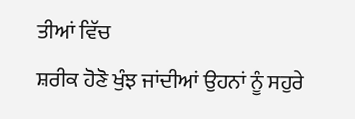ਤੀਆਂ ਵਿੱਚ
ਸ਼ਰੀਕ ਹੋਣੋ ਖੁੰਝ ਜਾਂਦੀਆਂ ਉਹਨਾਂ ਨੂੰ ਸਹੁਰੇ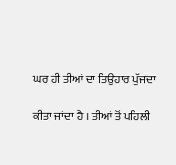ਘਰ ਹੀ ਤੀਆਂ ਦਾ ਤਿਉਹਾਰ ਪੁੱਜਦਾ

ਕੀਤਾ ਜਾਂਦਾ ਹੈ । ਤੀਆਂ ਤੋਂ ਪਹਿਲੀ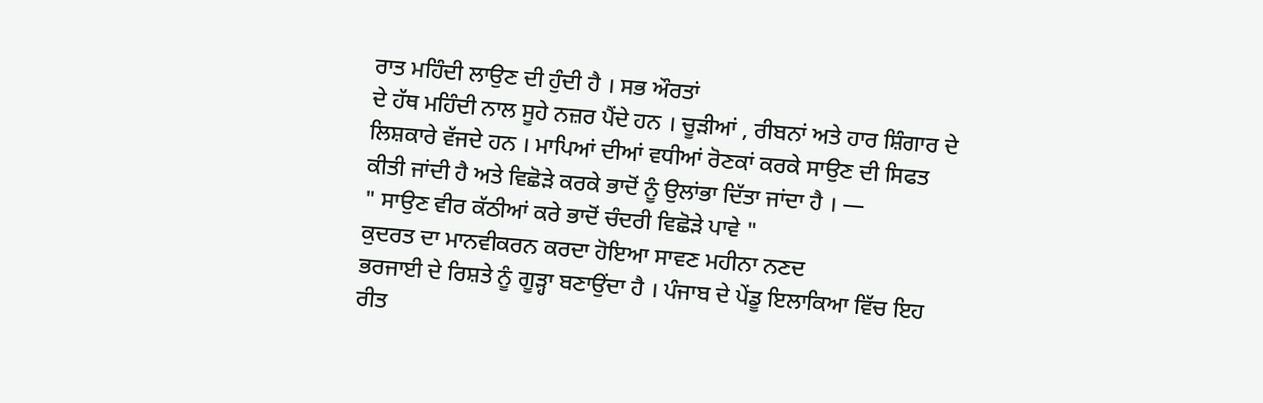ਰਾਤ ਮਹਿੰਦੀ ਲਾਉਣ ਦੀ ਹੁੰਦੀ ਹੈ । ਸਭ ਔਰਤਾਂ
ਦੇ ਹੱਥ ਮਹਿੰਦੀ ਨਾਲ ਸੂਹੇ ਨਜ਼ਰ ਪੈਂਦੇ ਹਨ । ਚੂੜੀਆਂ , ਰੀਬਨਾਂ ਅਤੇ ਹਾਰ ਸ਼ਿੰਗਾਰ ਦੇ
ਲਿਸ਼ਕਾਰੇ ਵੱਜਦੇ ਹਨ । ਮਾਪਿਆਂ ਦੀਆਂ ਵਧੀਆਂ ਰੋਣਕਾਂ ਕਰਕੇ ਸਾਉਣ ਦੀ ਸਿਫਤ
ਕੀਤੀ ਜਾਂਦੀ ਹੈ ਅਤੇ ਵਿਛੋੜੇ ਕਰਕੇ ਭਾਦੋਂ ਨੂੰ ਉਲਾਂਭਾ ਦਿੱਤਾ ਜਾਂਦਾ ਹੈ । —
" ਸਾਉਣ ਵੀਰ ਕੱਠੀਆਂ ਕਰੇ ਭਾਦੋਂ ਚੰਦਰੀ ਵਿਛੋੜੇ ਪਾਵੇ "
ਕੁਦਰਤ ਦਾ ਮਾਨਵੀਕਰਨ ਕਰਦਾ ਹੋਇਆ ਸਾਵਣ ਮਹੀਨਾ ਨਣਦ
ਭਰਜਾਈ ਦੇ ਰਿਸ਼ਤੇ ਨੂੰ ਗੂੜ੍ਹਾ ਬਣਾਉਂਦਾ ਹੈ । ਪੰਜਾਬ ਦੇ ਪੇਂਡੂ ਇਲਾਕਿਆ ਵਿੱਚ ਇਹ
ਰੀਤ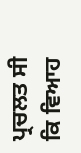ਪ੍ਰਚਲਤ ਸੀ ਕਿ ਵਿਆਹ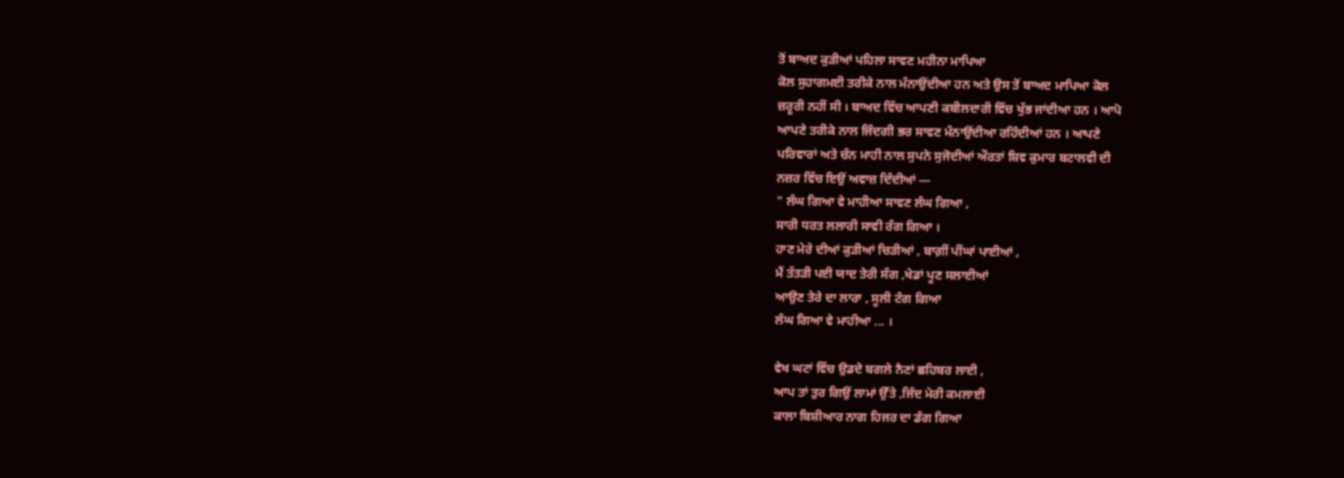ਤੋਂ ਬਾਅਦ ਕੁੜੀਆਂ ਪਹਿਲਾ ਸਾਵਣ ਮਹੀਨਾ ਮਾਪਿਆ
ਕੋਲ ਸੁਹਾਗਮਈ ਤਰੀਕੇ ਨਾਲ ਮੰਨਾਉਂਦੀਆ ਹਨ ਅਤੇ ਉਸ ਤੋਂ ਬਾਅਦ ਮਾਪਿਆ ਕੋਲ
ਜ਼ਰੂਰੀ ਨਹੀਂ ਸੀ । ਬਾਅਦ ਵਿੱਚ ਆਪਣੀ ਕਬੀਲਦਾਰੀ ਵਿੱਚ ਖੁੱਭ ਜਾਂਦੀਆ ਹਨ । ਆਪੋ
ਆਪਣੇ ਤਰੀਕੇ ਨਾਲ ਜਿੰਦਗੀ ਭਰ ਸਾਵਣ ਮੰਨਾਉਂਦੀਆ ਰਹਿੰਦੀਆਂ ਹਨ । ਆਪਣੇ
ਪਰਿਵਾਰਾਂ ਅਤੇ ਚੰਨ ਮਾਹੀ ਨਾਲ ਸੁਪਨੇ ਸੁਜੋਦੀਆਂ ਔਰਤਾਂ ਸ਼ਿਵ ਕੁਮਾਰ ਬਟਾਲਵੀ ਦੀ
ਨਜ਼ਰ ਵਿੱਚ ਇਉਂ ਅਵਾਜ਼ ਦਿੰਦੀਆਂ —
" ਲੰਘ ਗਿਆ ਵੇ ਮਾਹੀਆ ਸਾਵਣ ਲੰਘ ਗਿਆ ,
ਸਾਰੀ ਧਰਤ ਲਲਾਰੀ ਸਾਵੀ ਰੰਗ ਗਿਆ ।
ਹਾਣ ਮੇਰੇ ਦੀਆਂ ਕੁੜੀਆਂ ਚਿੜੀਆਂ , ਬਾਗ਼ੀਂ ਪੀਂਘਾਂ ਪਾਈਆਂ ,
ਮੈਂ ਤੱਤੜੀ ਪਈ ਯਾਦ ਤੇਰੀ ਸੰਗ ,ਖੇਡਾਂ ਪੂਣ ਸਲਾਈਆਂ
ਆਉਣ ਤੇਰੇ ਦਾ ਲਾਰਾ , ਸੂਲੀ ਟੰਗ ਗਿਆ
ਲੰਘ ਗਿਆ ਵੇ ਮਾਹੀਆ ... ।

ਵੇਖ ਘਟਾਂ ਵਿੱਚ ਉਡਦੇ ਬਗਲੇ ਨੈਣਾਂ ਛਹਿਬਰ ਲਾਈ ,
ਆਪ ਤਾਂ ਤੁਰ ਗਿਉਂ ਲਾਮਾਂ ਉੱਤੇ ,ਜਿੰਦ ਮੇਰੀ ਕਮਲਾਈ
ਕਾਲਾ ਬਿਸ਼ੀਆਰ ਨਾਗ ਹਿਜਰ ਦਾ ਡੰਗ ਗਿਆ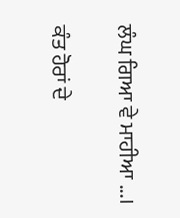ਲੰਘ ਗਿਆ ਵੇ ਮਾਹੀਆ ...।

ਕੰਤ ਹੋਰਾਂ ਦੇ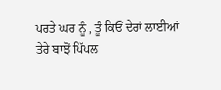ਪਰਤੇ ਘਰ ਨੂੰ , ਤੂੰ ਕਿਓਂ ਦੇਰਾਂ ਲਾਈਆਂ
ਤੇਰੇ ਬਾਝੋਂ ਪਿੱਪਲ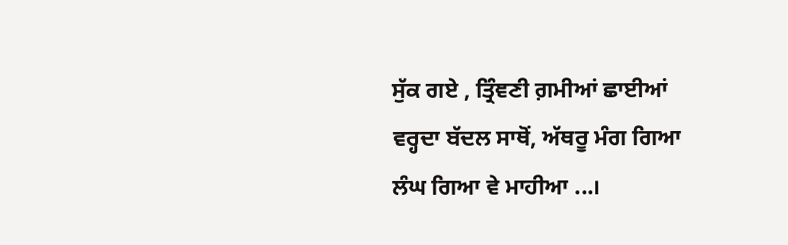ਸੁੱਕ ਗਏ , ਤ੍ਰਿੰਞਣੀ ਗ਼ਮੀਆਂ ਛਾਈਆਂ
ਵਰ੍ਹਦਾ ਬੱਦਲ ਸਾਥੋਂ, ਅੱਥਰੂ ਮੰਗ ਗਿਆ
ਲੰਘ ਗਿਆ ਵੇ ਮਾਹੀਆ ...।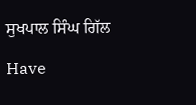ਸੁਖਪਾਲ ਸਿੰਘ ਗਿੱਲ

Have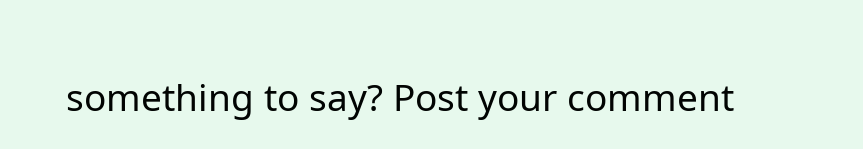something to say? Post your comment